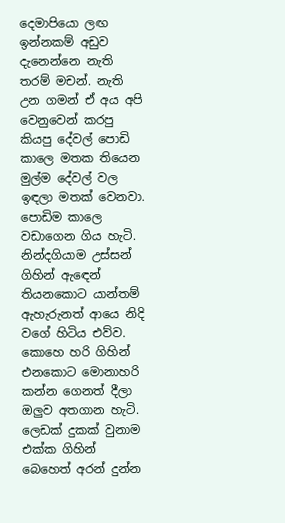දෙමාපියො ලඟ ඉන්නකම් අඩුව දැනෙන්නෙ නැති තරම් මචන්. නැති උන ගමන් ඒ අය අපි වෙනුවෙන් කරපු කියපු දේවල් පොඩි කාලෙ මතක තියෙන මුල්ම දේවල් වල ඉඳලා මතක් වෙනවා.
පොඩිම කාලෙ වඩාගෙන ගිය හැටි. නින්දගියාම උස්සන් ගිහින් ඇඳෙන් තියනකොට යාන්තම් ඇහැරුනත් ආයෙ නිදි වගේ හිටිය එව්ව. කොහෙ හරි ගිහින් එනකොට මොනාහරි කන්න ගෙනත් දීලා ඔලුව අතගාන හැටි. ලෙඩක් දුකක් වුනාම එක්ක ගිහින් බෙහෙත් අරන් දුන්න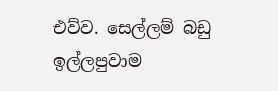එව්ව. සෙල්ලම් බඩු ඉල්ලපුවාම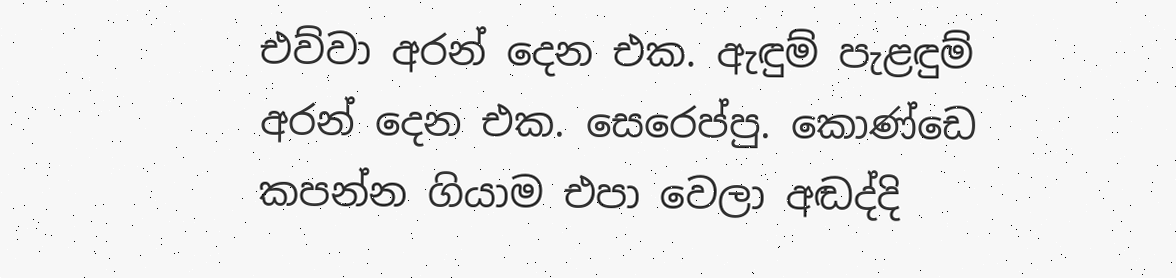එව්වා අරන් දෙන එක. ඇඳුම් පැළඳුම් අරන් දෙන එක. සෙරෙප්පු. කොණ්ඩෙ කපන්න ගියාම එපා වෙලා අඬද්දි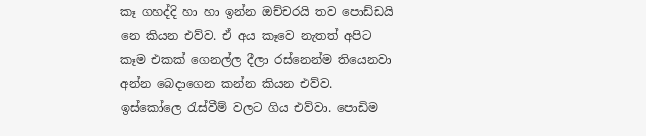කෑ ගහද්දි හා හා ඉන්න ඔච්චරයි තව පොඩ්ඩයි නෙ කියන එව්ව. ඒ අය කෑවෙ නැතත් අපිට කෑම එකක් ගෙනල්ල දීලා රස්නෙන්ම තියෙනවා අන්න බෙදාගෙන කන්න කියන එව්ව. ඉස්කෝලෙ රැස්වීම් වලට ගිය එව්වා. පොඩිම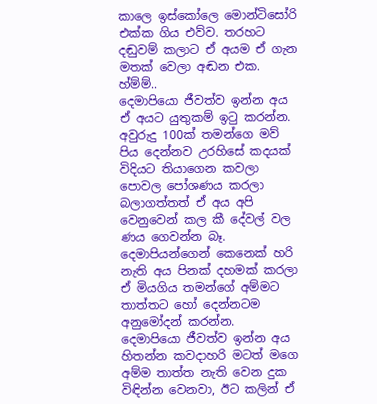කාලෙ ඉස්කෝලෙ මොන්ටිසෝරි එක්ක ගිය එව්ව. තරහට දඬුවම් කලාට ඒ අයම ඒ ගැන මතක් වෙලා අඬන එක. හ්ම්ම්..
දෙමාපියො ජීවත්ව ඉන්න අය ඒ අයට යුතුකම් ඉටු කරන්න. අවුරුදු 100ක් තමන්ගෙ මව් පිය දෙන්නව උරහිසේ කදයක් විදියට තියාගෙන කවලා පොවල පෝශණය කරලා බලාගත්තත් ඒ අය අපි වෙනුවෙන් කල කී දේවල් වල ණය ගෙවන්න බෑ. දෙමාපියන්ගෙන් කෙනෙක් හරි නැති අය පිනක් දහමක් කරලා ඒ මියගිය තමන්ගේ අම්මට තාත්තට හෝ දෙන්නටම අනුමෝදන් කරන්න.
දෙමාපියො ජීවත්ව ඉන්න අය හිතන්න කවදාහරි මටත් මගෙ අම්ම තාත්ත නැති වෙන දුක විඳින්න වෙනවා, ඊට කලින් ඒ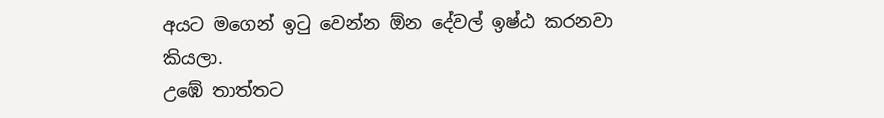අයට මගෙන් ඉටු වෙන්න ඕන දේවල් ඉෂ්ඨ කරනවා කියලා.
උඹේ තාත්තට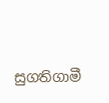සුගතිගාමී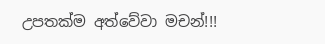උපතක්ම අත්වේවා මචන්!!!